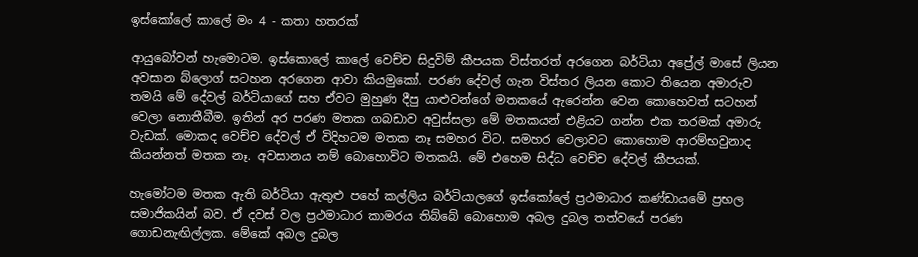ඉස්කෝලේ කාලේ මං 4 - කතා හතරක්

ආයුබෝවන් හැමොටම. ඉස්කොලේ කාලේ වෙච්ච සිදුවිම් කීපයක විස්තරත් අරගෙන බර්ටියා අප්‍රේල් මාසේ ලියන අවසාන බ්ලොග් සටහන අරගෙන ආවා කියමුකෝ. පරණ දේවල් ගැන විස්තර ලියන කොට තියෙන අමාරුව තමයි මේ දේවල් බර්ටියාගේ සහ ඒවට මුහුණ දීපු යාළුවන්ගේ මතකයේ ඇරෙන්න වෙන කොහෙවත් සටහන් වෙලා නොතීබීම. ඉතින් අර පරණ මතක ගබඩාව අවුස්සලා මේ මතකයන් එළියට ගන්න එක තරමක් අමාරු වැඩක්. මොකද වෙච්ච දේවල් ඒ විදිහටම මතක නෑ සමහර විට. සමහර වෙලාවට කොහොම ආරම්භවුනාද කියන්නත් මතක නෑ. අවසානය නම් බොහොවිට මතකයි. මේ එහෙම සිද්ධ වෙච්ච දේවල් කීපයක්.

හැමෝටම මතක ඇති බර්ටියා ඇතුළු පහේ කල්ලිය බර්ටියාලගේ ඉස්කෝලේ ප්‍රථමාධාර කණ්ඩායමේ ප්‍රභල සමාජිකයින් බව. ඒ දවස් වල ප්‍රථමාධාර කාමරය තිබ්බේ බොහොම අබල දුබල තත්වයේ පරණ ගොඩනැඟිල්ලක. මේකේ අබල දුබල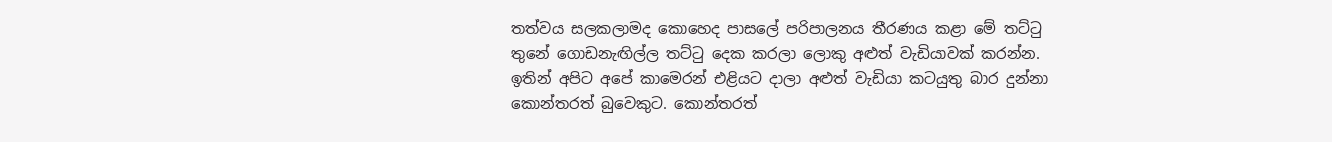තත්වය සලකලාමද කොහෙද පාසලේ පරිපාලනය තීරණය කළා මේ තට්ටු තුනේ ගොඩනැඟිල්ල තට්ටු දෙක කරලා ලොකු අළුත් වැඩියාවක් කරන්න. ඉතින් අපිට අපේ කාමෙරන් එළියට දාලා අළුත් වැඩියා කටයුතු බාර දුන්නා කොන්තරත් බුවෙකුට. කොන්තරත්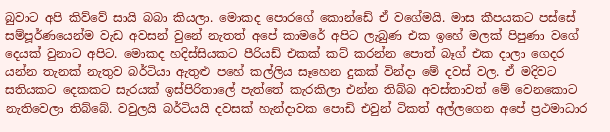බුවාට අපි කිව්වේ සායි බබා කියලා. මොකද පොරගේ කොන්ඩේ ඒ වගේමයි. මාස කීපයකට පස්සේ සම්පූර්ණයෙන්ම වැඩ අවසන් වුනේ නැතත් අපේ කාමරේ අපිට ලැබුණ එක ඉහේ මලක් පිපුණා වගේ දෙයක් වුනාට අපිට. මොකද හදිස්සියකට පීරියඩ් එකක් කට් කරන්න පොත් බෑග් එක දාලා ගෙදර යන්න තැනක් නැතුව බර්ටියා ඇතුළු පහේ කල්ලිය සෑහෙන දුකක් වින්දා මේ දවස් වල. ඒ මදිවට සතියකට දෙකකට සැරයක් ඉස්පිරිතාලේ පැත්තේ කැරකිලා එන්න තිබ්බ අවස්තාවත් මේ වෙනකොට නැතිවෙලා තිබ්බේ. වවුලයි බර්ටියයි දවසක් හැන්දාවක පොඩි එවුන් ටිකත් අල්ලගෙන අපේ ප්‍රථමාධාර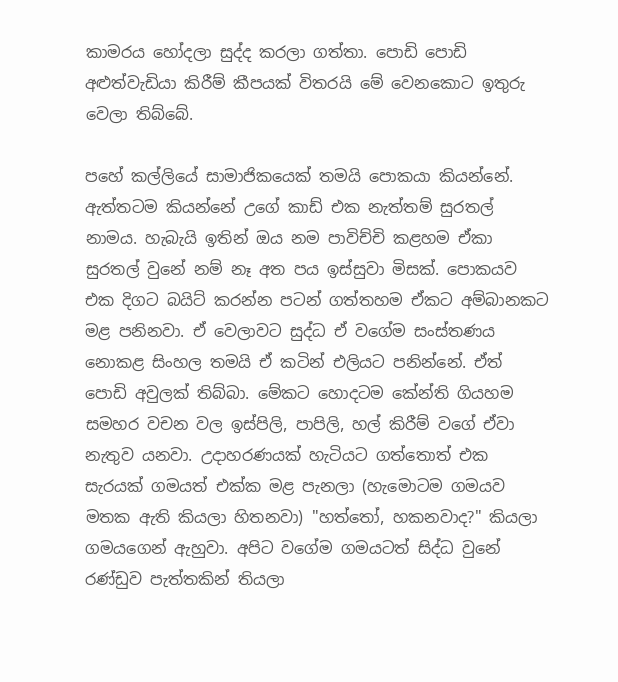කාමරය හෝදලා සුද්ද කරලා ගත්තා. පොඩි පොඩි අළුත්වැඩියා කිරීම් කීපයක් විතරයි මේ වෙනකොට ඉතුරු වෙලා තිබ්බේ.

පහේ කල්ලියේ සාමාජිකයෙක් තමයි පොකයා කියන්නේ. ඇත්තටම කියන්නේ උගේ කාඩ් එක නැත්තම් සුරතල් නාමය. හැබැයි ඉතින් ඔය නම පාවිච්චි කළහම ඒකා සුරතල් වුනේ නම් නෑ අත පය ඉස්සුවා මිසක්. පොකයව එක දිගට බයිට් කරන්න පටන් ගත්තහම ඒකට අම්බානකට මළ පනිනවා. ඒ වෙලාවට සුද්ධ ඒ වගේම සංස්තණය නොකළ සිංහල තමයි ඒ කටින් එලියට පනින්නේ. ඒත් පොඩි අවුලක් තිබ්බා. මේකට හොදටම කේන්ති ගියහම සමහර වචන වල ඉස්පිලි, පාපිලි, හල් කිරීම් වගේ ඒවා නැතුව යනවා. උදාහරණයක් හැටියට ගත්තොත් එක සැරයක් ගමයත් එක්ක මළ පැනලා (හැමොටම ගමයව මතක ඇති කියලා හිතනවා) "හත්තෝ, හකනවාද?" කියලා ගමයගෙන් ඇහුවා. අපිට වගේම ගමයටත් සිද්ධ වුනේ රණ්ඩුව පැත්තකින් තියලා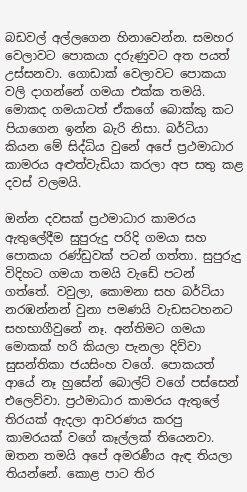බඩවල් අල්ලගෙන හිනාවෙන්න. සමහර වෙලාවට පොකයා දරුණුවට අත පයත් උස්සනවා. ගොඩාක් වෙලාවට පොකයා වලි දාගන්නේ ගමයා එක්ක තමයි. මොකද ගමයාටත් ඒකගේ බොක්කු කට පියාගෙන ඉන්න බැරි නිසා. බර්ටියා කියන මේ සිද්ධිය වුනේ අපේ ප්‍රථමාධාර කාමරය අළුත්වැඩියා කරලා අප සතු කළ දවස් වලමයි.

ඔන්න දවසක් ප්‍රථමාධාර කාමරය ඇතුලේදීම සුපුරුදු පරිදි ගමයා සහ පොකයා රණ්ඩුවක් පටන් ගත්තා. සුපුරුදු විදිහට ගමයා තමයි වැඩේ පටන් ගත්තේ. වවුලා, කොමනා සහ බර්ටියා නරඹන්නන් වුනා පමණයි වැඩසටහනට සහභාගීවුනේ නෑ. අන්තිමට ගමයා මොකක් හරි කියලා පැනලා දිව්වා සුසන්තිකා ජයසිංහ වගේ. පොකයත් ආයේ නෑ හුසේන් බොල්ට් වගේ පස්සෙන් එලෙව්වා. ප්‍රථමාධාර කාමරය ඇතුලේ තිරයක් ඇදලා ආවරණය කරපු කාමරයක් වගේ කෑල්ලක් තියෙනවා. ඔතන තමයි අපේ අමරණීය ඇඳ තියලා තියන්නේ. කොළ පාට තිර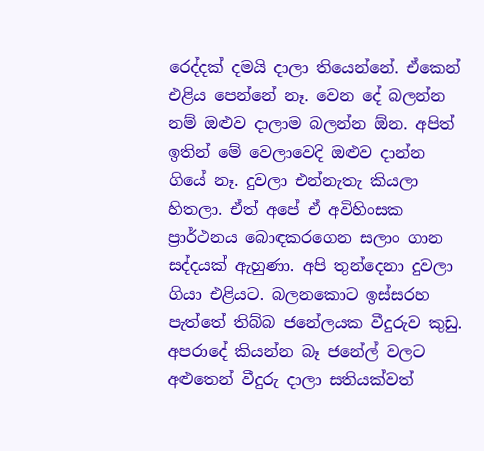රෙද්දක් දමයි දාලා තියෙන්නේ‍. ඒකෙන් එළිය පෙන්නේ නෑ. වෙන දේ බලන්න නම් ඔළුව දාලාම බලන්න ඕන. අපිත් ඉතින් මේ වෙලාවෙදි ඔළුව දාන්න ගියේ නෑ. දුවලා එන්නැතැ කියලා හිතලා. ඒත් අපේ ඒ අවිහිංසක ප්‍රාර්ථනය බොඳකරගෙන සලාං ගාන සද්දයක් ඇහුණා. අපි තුන්දෙනා දුවලා ගියා එළියට. බලනකොට ඉස්සරහ පැත්තේ තිබ්බ ජනේලයක වීදුරුව කුඩු. අපරාදේ කියන්න බෑ ජනේල් වලට අළුතෙන් වීදුරු දාලා සතියක්වත්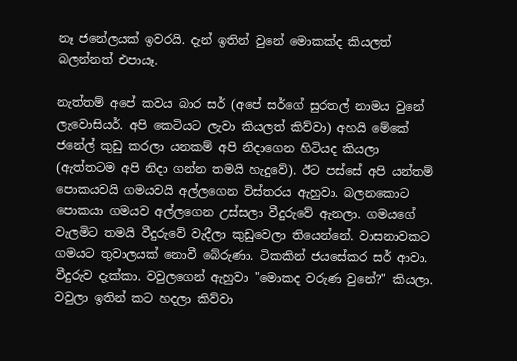නෑ ජනේලයක් ඉවරයි. දැන් ඉතින් වුනේ මොකක්ද කියලත් බලන්නත් එපායෑ.

නැත්තම් අපේ කවය බාර සර් (අපේ සර්ගේ සුරතල් නාමය වුනේ ලැවොසියර්. අපි කෙටියට ලැවා කියලත් කිව්වා) අහයි මේකේ ජනේල් කුඩු කරලා යනකම් අපි නිදාගෙන හිටියද කියලා (ඇත්තටම අපි නිදා ගන්න තමයි හැදුවේ). ඊට පස්සේ අපි යන්තම් පොකයවයි ගමයවයි අල්ලගෙන විස්තරය ඇහුවා. බලනකොට පොකයා ගමයව අල්ලගෙන උස්සලා වීදුරුවේ ඇනලා. ගමයගේ වැලමිට තමයි වීදුරුවේ වැදීලා කුඩුවෙලා තියෙන්නේ. වාසනාවකට ගමයට තුවාලයක් නොවී බේරුණා. ටිකකින් ජයසේකර සර් ආවා. වීදුරුව දැක්කා. වවුලගෙන් ඇහුවා "මොකද වරුණ වුනේ?" කියලා. වවුලා ඉතින් කට හදලා කිව්වා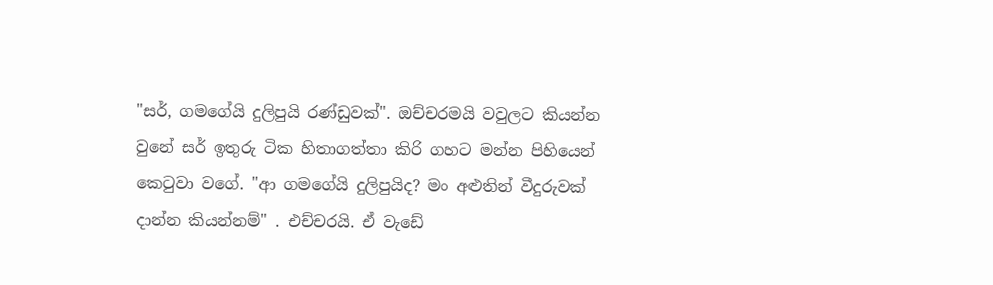"සර්, ගමගේයි දුලිපුයි රණ්ඩුවක්". ඔච්චරමයි වවුලට කියන්න වුනේ සර් ඉතුරු ටික හිතාගත්තා කිරි ගහට මන්න පිහියෙන් කෙටුවා වගේ. "ආ ගමගේයි දුලිපුයිද? මං අළුතින් වීදුරුවක් දාන්න කියන්නම්" . එච්චරයි. ඒ වැඩේ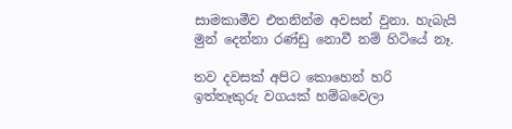සාමකාමීව එතනින්ම අවසන් වුනා. හැබැයි මුන් දෙන්නා රණ්ඩු නොවී නම් හිටියේ නෑ.

තව දවසක් අපිට කොහෙන් හරි ඉත්තෑකුරු වගයක් හම්බවෙලා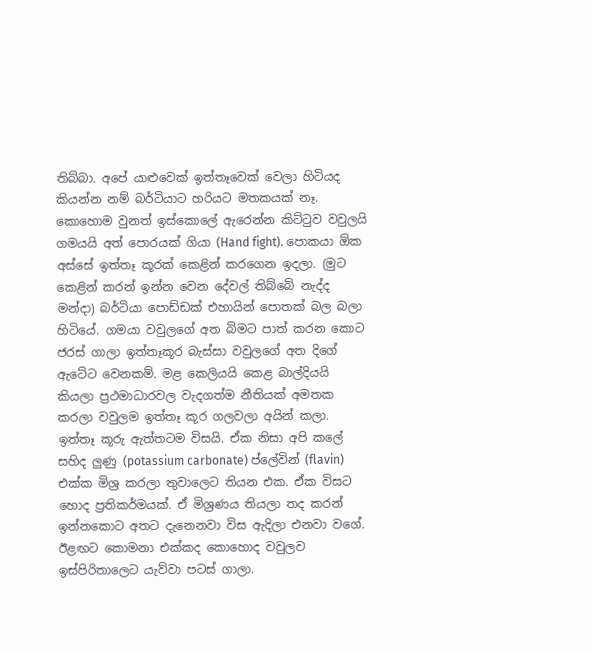තිබ්බා. අපේ යාළුවෙක් ඉත්තෑවෙක් වෙලා හිටියද කියන්න නම් බර්ටියාට හරියට මතකයක් නෑ‍. කොහොම වුනත් ඉස්කොලේ ඇරෙන්න කිට්ටුව වවුලයි ගමයයි අත් පොරයක් ගියා (Hand fight). පොකයා ඕක අස්සේ ඉත්තෑ කූරක් කෙළින් කරගෙන ඉදලා. (මුට කෙළින් කරන් ඉන්න වෙන දේවල් තිබ්බේ නැද්ද මන්දා) බර්ටියා පොඩ්ඩක් එහායින් පොතක් බල බලා හිටියේ. ගමයා වවුලගේ අත බිමට පාත් කරන කොට ජරස් ගාලා ඉත්තෑකූර බැස්සා වවුලගේ අත දිගේ ඇටේට වෙනකම්. මළ කෙලියයි කෙළ බාල්දියයි කියලා ප්‍රථමාධාරවල වැදගත්ම නීතියක් අමතක කරලා වවුලම ඉත්තෑ කූර ගලවලා අයින් කලා. ඉත්තෑ කූරු ඇත්තටම විසයි. ඒක නිසා අපි කලේ සහිද ලුණු (potassium carbonate) ප්ලේවින් (flavin) එක්ක මිශ්‍ර කරලා තුවාලෙට තියන එක. ඒක විසට හොද ප්‍රතිකර්මයක්. ඒ මිශ්‍රණය තියලා තද කරන් ඉන්නකොට අතට දැනෙනවා විස ඇදිලා එනවා වගේ. ඊළඟට කොමනා එක්කද කොහොද වවුලව ඉස්පිරිතාලෙට යැව්වා පටස් ගාලා.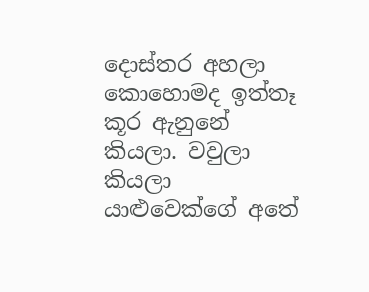දොස්තර අහලා කොහොමද ඉත්තෑ කූර ඇනුනේ කියලා. වවුලා කියලා යාළුවෙක්ගේ අතේ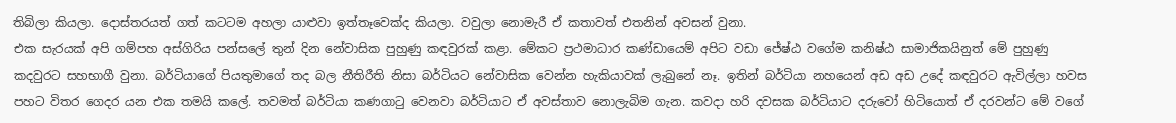තිබිලා කියලා‍. දොස්තරයත් ගත් කටටම අහලා යාළුවා ඉත්තෑවෙක්ද කියලා. වවුලා නොමැරී ඒ කතාවත් එතනින් අවසන් වුනා.
එක සැරයක් අපි ගම්පහ අස්ගිරිය පන්සලේ තුන් දින නේවාසික පුහුණු කඳවුරක් කළා. මේකට ප්‍රථමාධාර කණ්ඩායෙම් අපිට වඩා ජේෂ්ඨ වගේම කනිෂ්ඨ සාමාජිකයිනුත් මේ පුහුණු කදවුරට සහභාගී වුනා. බර්ටියාගේ පියතුමාගේ තද බල නීතිරීති නිසා බර්ටියට නේවාසික වෙන්න හැකියාවක් ලැබුනේ නෑ. ඉතින් බර්ටියා නහයෙන් අඩ අඩ උදේ කඳවුරට ඇවිල්ලා හවස පහට විතර ගෙදර යන එක තමයි කලේ. තවමත් බර්ටියා කණගාටු වෙනවා බර්ටියාට ඒ අවස්තාව නොලැබිම ගැන. කවදා හරි දවසක බර්ටියාට දරුවෝ හිටියොත් ඒ දරවන්ට මේ වගේ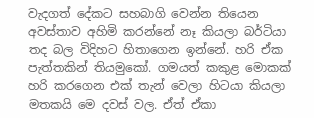වැදගත් දේකට සහබාගි වෙන්න තියෙන අවස්තාව අහිමි කරන්නේ නෑ කියලා බර්ටියා තද බල විදිහට හිතාගෙන ඉන්නේ. හරි ඒක පැත්තකින් තියමුකෝ. ගමයත් කකුළ මොකක් හරි කරගෙන එක් තැන් වෙලා හිටයා කියලා මතකයි මෙ දවස් වල. ඒත් ඒකා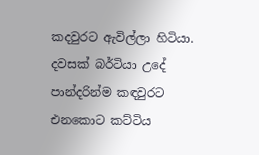කදවුරට ඇවිල්ලා හිටියා. දවසක් බර්ටියා උදේ පාන්දරින්ම කඳවුරට එනකොට කට්ටිය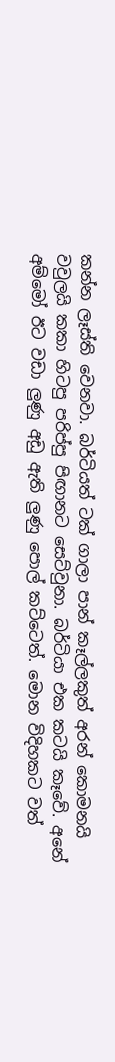කන්න ලෑස්ති වෙනවා. බර්ටියත් ටක් ගාලා පාන් කෑල්ලකුත් අරන් කොමනයි වවුලයි කකා හිටපු පරිප්පු පිඟානට සෙට්වුනා. බර්ටියා එක කටයි කෑවේ. අනේ අම්මෝ ඊට වඩා ලුණු අඩු ඇති ලුණු පොල් කට්ටෙත්. මොන විදිහකට වත්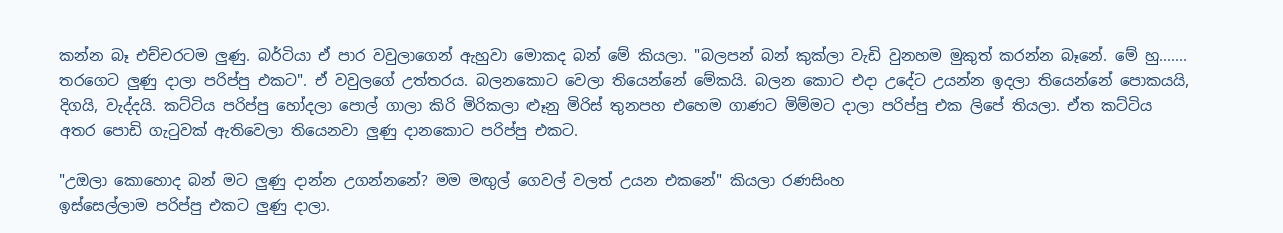කන්න බෑ එච්චරටම ලුණු. බර්ටියා ඒ පාර වවුලාගෙන් ඇහුවා මොකද බන් මේ කියලා. "බලපන් බන් කුක්ලා වැඩි වුනහම මුකුත් කරන්න බෑනේ. මේ හු....... තරගෙට ලුණු දාලා පරිප්පු එකට". ඒ වවුලගේ උත්තරය. බලනකොට වෙලා තියෙන්නේ මේකයි. බලන කොට එදා උදේට උයන්න ඉදලා තියෙන්නේ පොකයයි, දිගයි, වැද්දයි. කට්ටිය පරිප්පු හෝදලා පොල් ගාලා කිරි මිරිකලා ළූනු මිරිස් තුනපහ එහෙම ගාණට මිම්මට දාලා පරිප්පු එක ලිපේ තියලා. ඒත කට්ටිය අතර පොඩි ගැටුවක් ඇතිවෙලා තියෙනවා ලුණු දානකොට පරිප්පු එකට.

"උඔලා කොහොද බන් මට ලුණු දාන්න උගන්නනේ? මම මඟුල් ගෙවල් වලත් උයන එකනේ" කියලා රණසිංහ
ඉස්සෙල්ලාම පරිප්පු එකට ලුණු දාලා.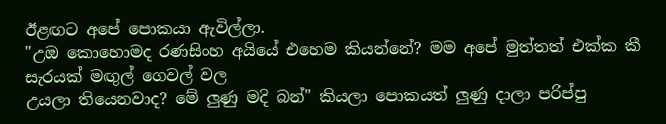ඊළඟට අපේ පොකයා ඇවිල්ලා.
"උඔ කොහොමද රණසිංහ අයියේ එහෙම කියන්නේ? මම අපේ මුත්තත් එක්ක කී සැරයක් මඟුල් ගෙවල් වල
උයලා තියෙනවාද? මේ ලුණු මදි බන්" කියලා පොකයත් ලුණු දාලා පරිප්පු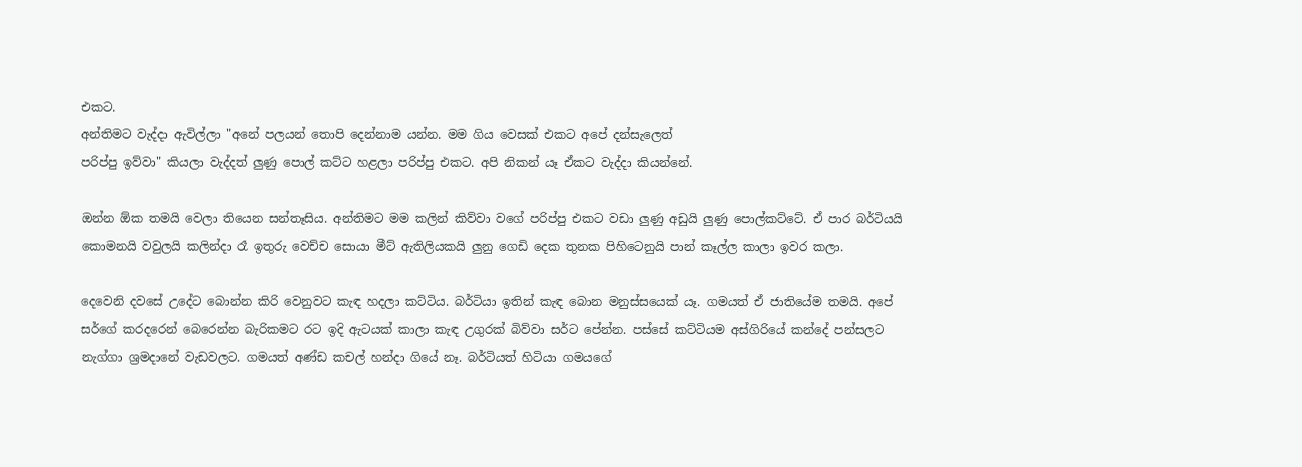එකට.
අන්තිමට වැද්දා ඇවිල්ලා "අනේ පලයන් තොපි දෙන්නාම යන්න. මම ගිය වෙසක් එකට අපේ දන්සැලෙත්
පරිප්පු ඉව්වා" කියලා වැද්දත් ලුණු පොල් කට්ට හළලා පරිප්පු එකට. අපි නිකන් යෑ ඒකට වැද්දා කියන්නේ.

ඔන්න ඕක තමයි වෙලා තියෙන සන්තෑසිය. අන්තිමට මම කලින් කිව්වා වගේ පරිප්පු එකට වඩා ලුණු අඩුයි ලුණු පොල්කට්ටේ. ඒ පාර බර්ටියයි කොමනයි වවුලයි කලින්දා රෑ ඉතුරු වෙච්ච සොයා මීට් ඇතිලියකයි ලුනු ගෙඩි දෙක තුනක පිහිටෙනුයි පාන් කෑල්ල කාලා ඉවර කලා.

දෙවෙනි දවසේ උදේට බොන්න කිරි වෙනුවට කැඳ හදලා කට්ටිය. බර්ටියා ඉතින් කැඳ බොන මනුස්සයෙක් යෑ. ගමයත් ඒ ජාතියේම තමයි. අපේ සර්ගේ කරදරෙන් බෙරෙන්න බැරිකමට රට ඉදි ඇටයක් කාලා කැඳ උගුරක් බිව්වා සර්ට පේන්න. පස්සේ කට්ටියම අස්ගිරියේ කන්දේ පන්සලට නැග්ගා ශ්‍රමදානේ වැඩවලට. ගමයත් අණ්ඩ කචල් හන්දා ගියේ නෑ. බර්ටියත් හිටියා ගමයගේ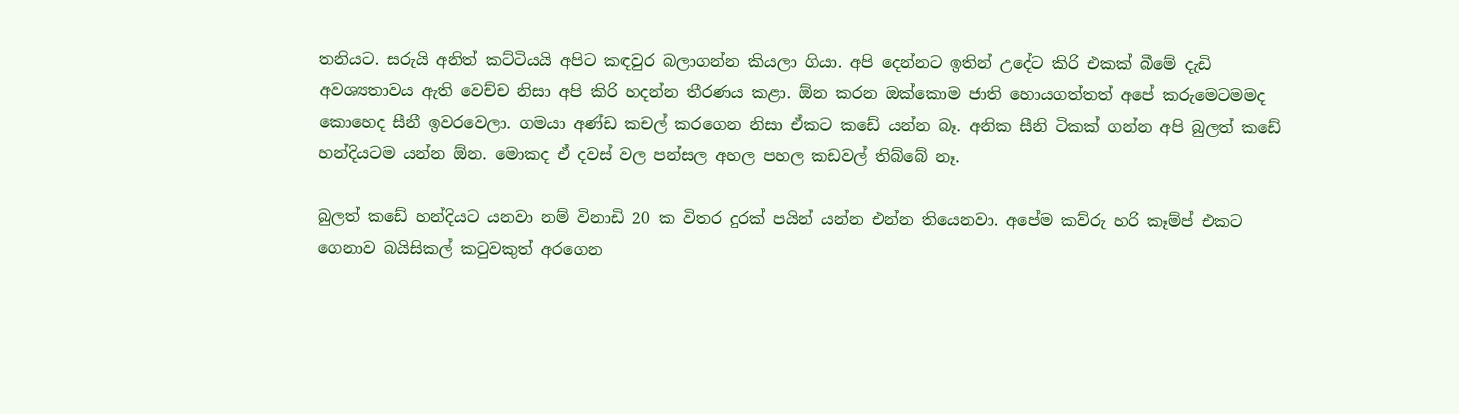තනියට. සරුයි අනිත් කට්ටියයි අපිට කඳවුර බලාගන්න කියලා ගියා. අපි දෙන්නට ඉතින් උදේට කිරි එකක් බීමේ දැඩි අවශ්‍යතාවය ඇති වෙච්ච නිසා අපි කිරි හදන්න තීරණය කළා. ඕන කරන ඔක්කොම ජාති හොයගත්තත් අපේ කරුමෙටමමද කොහෙද සීනී ඉවරවෙලා. ගමයා අණ්ඩ කචල් කරගෙන නිසා ඒකට කඩේ යන්න බෑ. අනික සීනි ටිකක් ගන්න අපි බුලත් කඩේ හන්දියටම යන්න ඕන. මොකද ඒ දවස් වල පන්සල අහල පහල කඩවල් තිබ්බේ නෑ.

බුලත් කඩේ හන්දියට යනවා නම් විනාඩි 20 ක විතර දුරක් පයින් යන්න එන්න තියෙනවා. අපේම කව්රු හරි කෑම්ප් එකට ගෙනාව බයිසිකල් කටුවකුත් අරගෙන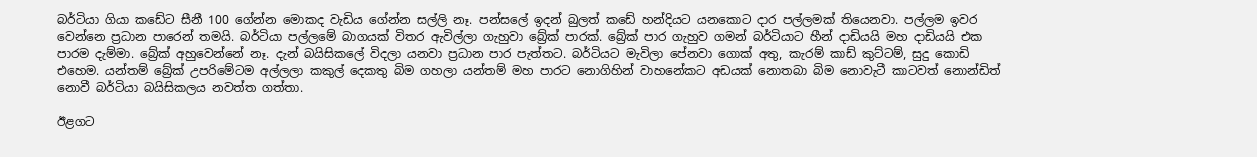බර්ටියා ගියා කඩේට සීනී 100 ගේන්න මොකද වැඩිය ගේන්න සල්ලි නෑ. පන්සලේ ඉදන් බුලත් කඩේ හන්දියට යනකොට දාර පල්ලමක් තියෙනවා. පල්ලම ඉවර වෙන්නෙ ප්‍රධාන පාරෙන් තමයි. බර්ටියා පල්ලමේ බාගයක් විතර ඇවිල්ලා ගැහුවා බ්‍රේක් පාරක්. බ්‍රේක් පාර ගැහුව ගමන් බර්ටියාට හීන් දාඩියයි මහ දාඩියයි එක පාරම දැම්මා. බ්‍රේක් අහුවෙන්නේ නෑ. දැන් බයිසිකලේ විදලා යනවා ප්‍රධාන පාර පැත්තට. බර්ටියට මැවිලා පේනවා ගොක් අතු, කැරම් කාඩ් කුට්ටම්, සුදු කොඩි එහෙම. යන්තම් බ්‍රේක් උපරිමේටම අල්ලලා කකුල් දෙකතු බිම ගහලා යන්තම් මහ පාරට නොගිහින් වාහනේකට අඩයක් නොතබා බිම නොවැටී කාටවත් නොන්ඩිත් නොවී බර්ටියා බයිසිකලය නවත්ත ගත්තා.

ඊළගට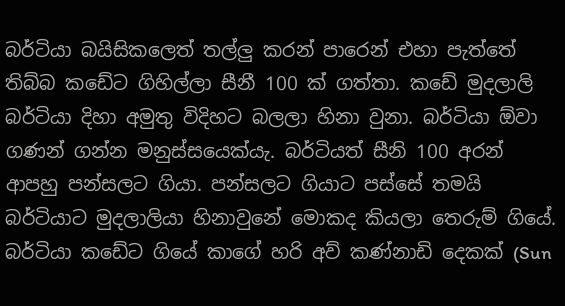බර්ටියා බයිසිකලෙත් තල්ලු කරන් පාරෙන් එහා පැත්තේ තිබ්බ කඩේට ගිහිල්ලා සීනී 100 ක් ගත්තා. කඩේ මුදලාලි බර්ටියා දිහා අමුතු විදිහට බලලා හිනා වුනා. බර්ටියා ඕවා ගණන් ගන්න මනුස්සයෙක්යැ. බර්ටියත් සීනි 100 අරන් ආපහු පන්සලට ගියා. පන්සලට ගියාට පස්සේ තමයි බර්ටියාට මුදලාලියා හිනාවුනේ මොකද කියලා තෙරුම් ගියේ. බර්ටියා කඩේට ගියේ කාගේ හරි අව් කණ්නාඩි දෙකක් (Sun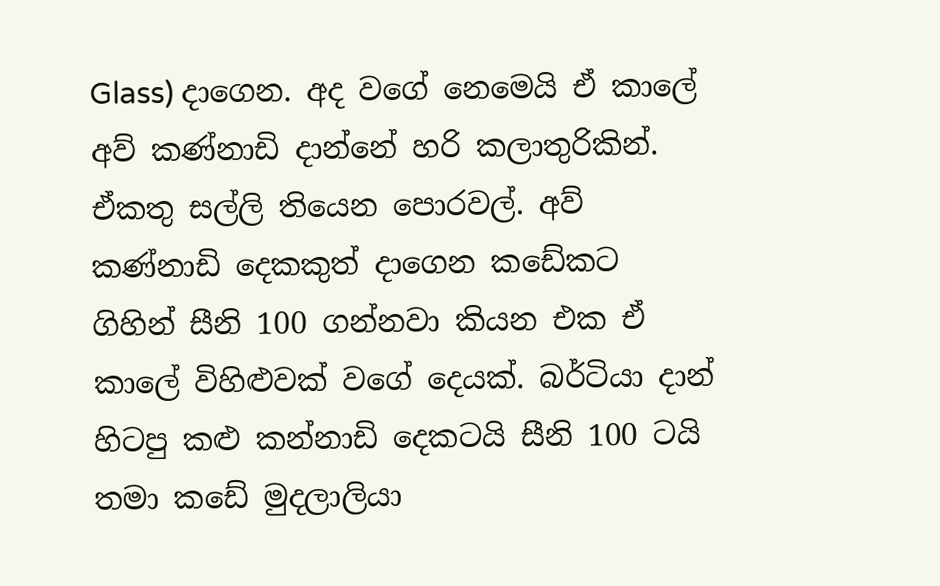Glass) දාගෙන. අද වගේ නෙමෙයි ඒ කාලේ අව් කණ්නාඩි දාන්නේ හරි කලාතුරිකින්. ඒකතු සල්ලි තියෙන පොරවල්. අව් කණ්නාඩි දෙකකුත් දාගෙන කඩේකට ගිහින් සීනි 100 ගන්නවා කියන එක ඒ කාලේ විහිළුවක් වගේ දෙයක්. බර්ටියා දාන් හිටපු කළු කන්නාඩි දෙකටයි සීනි 100 ටයි තමා කඩේ මුදලාලියා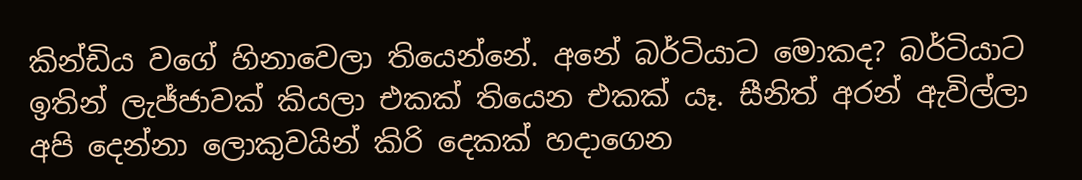කින්ඩිය වගේ හිනාවෙලා තියෙන්නේ. අනේ බර්ටියාට මොකද? බර්ටියාට ඉතින් ලැජ්ජාවක් කියලා එකක් තියෙන එකක් යෑ. සීනිත් අරන් ඇවිල්ලා අපි දෙන්නා ලොකුවයින් කිරි දෙකක් හදාගෙන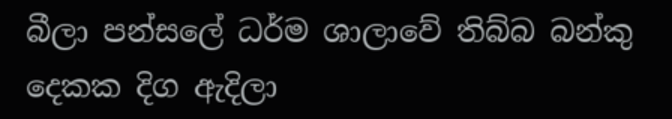බීලා පන්සලේ ධර්ම ශාලාවේ තිබ්බ බන්කු දෙකක දිග ඇදිලා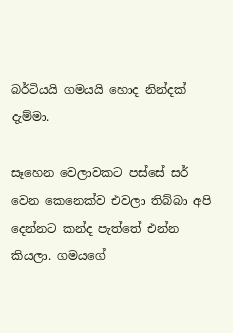බර්ටියයි ගමයයි හොද නින්දක් දැම්මා.

සෑහෙන වෙලාවකට පස්සේ සර් වෙන කෙනෙක්ව එවලා තිබ්බා අපි දෙන්නට කන්ද පැත්තේ එන්න කියලා. ගමයගේ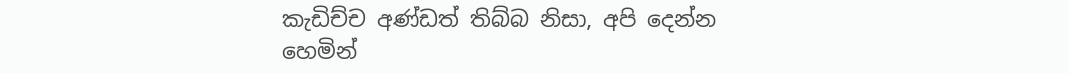කැඩිච්ච අණ්ඩත් තිබ්බ නිසා, අපි දෙන්න හෙමින්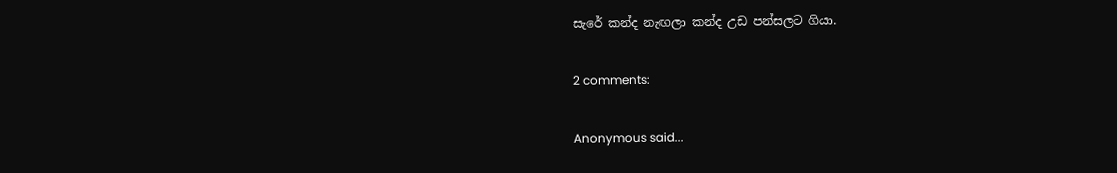සැරේ කන්ද නැඟලා කන්ද උඩ පන්සලට ගියා.

2 comments:

Anonymous said...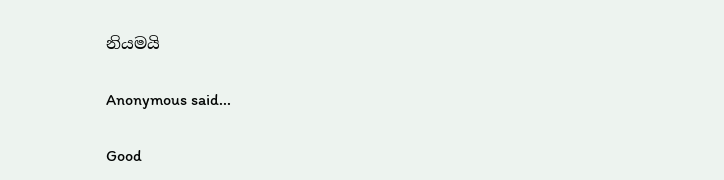නියමයි

Anonymous said...

Good